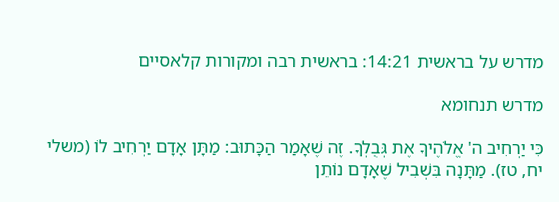מדרש על בראשית 14:21: בראשית רבה ומקורות קלאסיים

מדרש תנחומא

כִּי יַרְחִיב ה' אֱלֹהֶיךָ אֶת גְּבֻלְךָ. זֶה שֶׁאָמַר הַכָּתוּב: מַתָּן אָדָם יַרְחִיב לוֹ (משלי יח, טז). מַתָּנָה בִּשְׁבִיל שֶׁאָדָם נוֹתֵן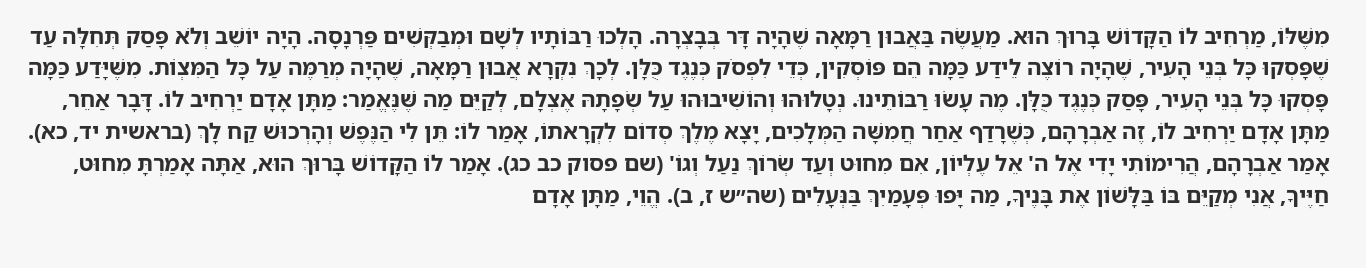מִשֶּׁלּוֹ, מַרְחִיב לוֹ הַקָּדוֹשׁ בָּרוּךְ הוּא. מַעֲשֶׂה בַּאֲבוּן רַמָּאָה שֶׁהָיָה דָּר בְּבָצְרָה. הָלְכוּ רַבּוֹתָיו לְשָׁם וּמְבַקְּשִׁים פַּרְנָסָה. הָיָה יוֹשֵׁב וְלֹא פָּסַק תְּחִלָּה עַד שֶׁפָּסְקוּ כָּל בְּנֵי הָעִיר, שֶׁהָיָה רוֹצֶה לֵידַע כַּמָּה הֵם פּוֹסְקִין, כְּדֵי לִפְסֹק כְּנֶגֶד כֻּלָּן. לְכָךְ נִקְרָא אֲבוּן רַמָּאָה, שֶׁהָיָה מְרַמֶּה עַל כָּל הַמִּצְוֹת. מִשֶּׁיָּדַע כַּמָּה פָּסְקוּ כָּל בְּנֵי הָעִיר, פָּסַק כְּנֶגֶד כֻּלָּן. מֶה עָשׂוּ רַבּוֹתֵינוּ. נְטָלוּהוּ וְהוֹשִׁיבוּהוּ עַל שְׂפָתָהּ אֶצְלָם, לְקַיֵּם מַה שֶּׁנֶּאֱמַר: מַתָּן אָדָם יַרְחִיב לוֹ. דָּבָר אַחֵר, מַתָּן אָדָם יַרְחִיב לוֹ, זֶה אַבְרָהָם, כְּשֶׁרָדַף אַחַר חֲמִשָּׁה הַמְּלָכִים, יָצָא מֶלֶךְ סְדוֹם לִקְרָאתוֹ, אָמַר לוֹ: תֵּן לִי הַנֶּפֶשׁ וְהָרְכוּשׁ קַח לָךְ (בראשית יד, כא). אָמַר אַבְרָהָם, הֲרִימוֹתִי יָדִי אֶל ה' אֵל עֶלְיוֹן, אִם מִחוּט וְעַד שְׂרוֹךְ נַעַל וְגוֹ' (שם פסוק כב כג). אָמַר לוֹ הַקָּדוֹשׁ בָּרוּךְ הוּא, אַתָּה אָמַרְתָּ מִחוּט, חַיֶּיךָ, אֲנִי מְקַיֵּם בּוֹ בַּלָּשׁוֹן אֶת בָּנֶיךָ, מַה יָּפוּ פְּעָמַיִךְ בַּנְּעָלִים (שה״ש ז, ב). הֱוֵי, מַתָּן אָדָם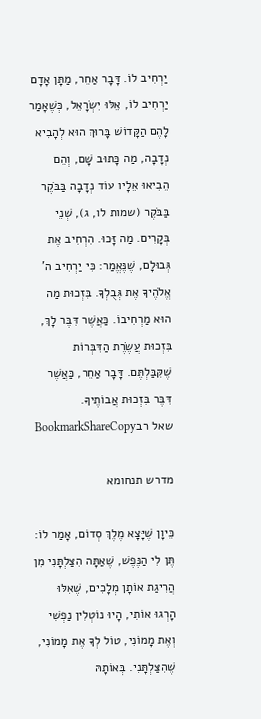יַרְחִיב לוֹ. דָּבָר אַחֵר, מַתָּן אָדָם יַרְחִיב לוֹ, אֵלּוּ יִשְׂרָאֵל, כְּשֶׁאָמַר לָהֶם הַקָּדוֹשׁ בָּרוּךְ הוּא לְהָבִיא נְדָבָה, מַה כָּתוּב שָׁם, וְהֵם הֵבִיאוּ אֵלָיו עוֹד נְדָבָה בַּבֹּקֶר בַּבֹּקֶר (שמות לו, ג), שְׁנֵי בְּקָרִים. מַה זָּכוּ. הִרְחִיב אֶת גְּבוּלָם, שֶׁנֶּאֱמַר: כִּי יַרְחִיב ה' אֱלֹהֶיךָ אֶת גְּבֻלְךָ. בִּזְכוּת מַה הוּא מַרְחִיבוֹ. כַּאֲשֶׁר דִּבֶּר לָךְ, בִּזְכוּת עֲשֶׂרֶת הַדִּבְּרוֹת שֶׁקִּבַּלְתֶּם. דָּבָר אַחֵר, כַּאֲשֶׁר דִּבֶּר בִּזְכוּת אֲבוֹתֶיךָ.
שאל רבBookmarkShareCopy

מדרש תנחומא

כֵּיוָן שֶׁיָּצָא מֶלֶךְ סְדוֹם, אָמַר לוֹ: תֶּן לִי הַנֶּפֶשׁ, שֶׁאַתָּה הִצַּלְתָּנִי מִן הֲרִיגַת אוֹתָן מְלָכִים, שֶׁאִלּוּ הָרְגוּ אוֹתִי, הָיוּ נוֹטְלִין נַפְשִׁי וְאֶת מָמוֹנִי, טוֹל לְךָ אֶת מָמוֹנִי, שֶׁהִצַּלְתָּנִי. בְּאוֹתָהּ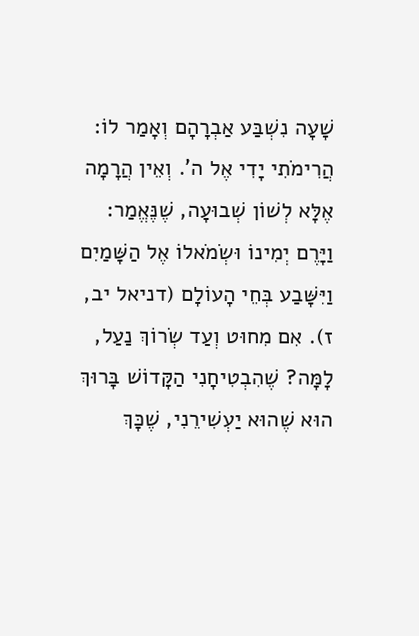שָׁעָה נִשְׁבַּע אַבְרָהָם וְאָמַר לוֹ: הֲרִימֹתִי יָדִי אֶל ה'. וְאֵין הֲרָמָה אֶלָּא לְשׁוֹן שְׁבוּעָה, שֶׁנֶּאֱמַר: וַיָּרֶם יְמִינוֹ וּשְׂמֹאלוֹ אֶל הַשָּׁמַיִם וַיִּשָּׁבַע בְּחֵי הָעוֹלָם (דניאל יב, ז). אִם מִחוּט וְעַד שְׂרוֹךְ נַעַל, לָמָּה? שֶׁהִבְטִיחָנִי הַקָּדוֹשׁ בָּרוּךְ הוּא שֶׁהוּא יַעְשִׁירֵנִי, שֶׁכָּךְ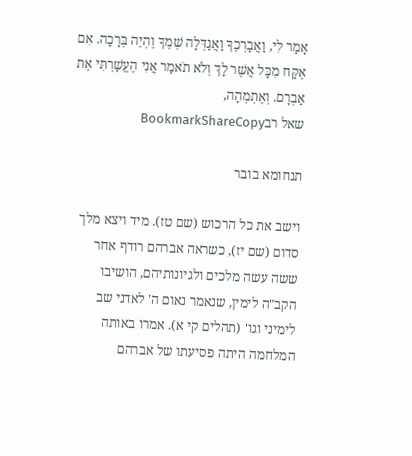אָמַר לִי, וַאֲבָרְכֶךָ וַאֲגַדְּלָה שְׁמֶךָ וֶהְיֵה בְּרָכָה. אִם אֶקַּח מִכָּל אֲשֶׁר לָךְ וְלֹא תֹאמַר אֲנִי הֶעֱשַׁרְתִּי אֶת אַבְרָם. וְאֶתְמְהָה,
שאל רבBookmarkShareCopy

תנחומא בובר

וישב את כל הרכוש (שם טז). מיד ויצא מלך סדום (שם יז), כשראה אברהם רודף אחר ששה עשה מלכים ולגיונותיהם, הושיבו הקב"ה לימין, שנאמר נאום ה' לאדני שב לימיני וגו' (תהלים קי א). אמרו באותה המלחמה היתה פסיעתו של אברהם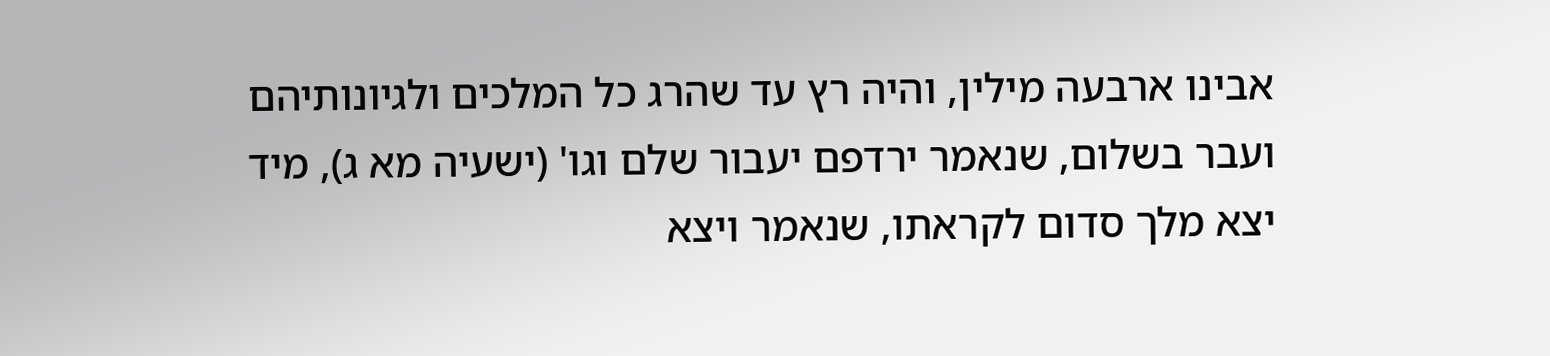אבינו ארבעה מילין, והיה רץ עד שהרג כל המלכים ולגיונותיהם ועבר בשלום, שנאמר ירדפם יעבור שלם וגו' (ישעיה מא ג), מיד יצא מלך סדום לקראתו, שנאמר ויצא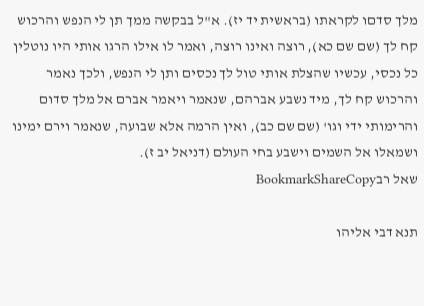מלך סדםו לקראתו (בראשית יד יז). א"ל בבקשה ממך תן לי הנפש והרכוש קח לך (שם שם כא), רוצה ואינו רוצה, ואמר לו אילו הרגו אותי היו נוטלין כל נכסי, עכשיו שהצלת אותי טול לך נכסים ותן לי הנפש, ולכך נאמר והרכוש קח לך, מיד נשבע אברהם, שנאמר ויאמר אברם אל מלך סדום והרימותי ידי וגו' (שם שם כב), ואין הרמה אלא שבועה, שנאמר וירם ימינו ושמאלו אל השמים וישבע בחי העולם (דניאל יב ז).
שאל רבBookmarkShareCopy

תנא דבי אליהו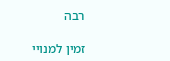רבה

זמין למנויי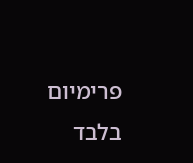פרימיום בלבד